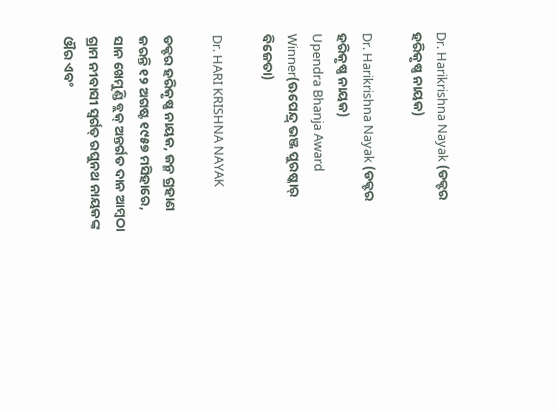Dr. Harikrishna Nayak (ଡକ୍ଟର ହରିକୃଷ୍ଣ ନାୟକ)

Dr. Harikrishna Nayak (ଡକ୍ଟର ହରିକୃଷ୍ଣ ନାୟକ)
Upendra Bhanja Award Winner(ଊପେନ୍ଦ୍ର୍ ଭଞ୍ଜ ପୁରଷ୍କାର୍ ବିଜେତା)

Dr. HARI KRISHNA NAYAK

ଡକ୍ଟର ହରିକୃଷ୍ଣ ନାୟକ, ଜନ୍ମ ଗ୍ରହାଣ କରନ୍ତି ୧୨ ଅଗଷ୍ଟ ୧୯୫୭ ମସିହାରେ, ସାନ ଖେମୁଣ୍ଡି ବ୍ଲକ୍ ଅନ୍ତର୍ଗତ ଦାନ ଆମ୍ବଠା ଗ୍ରାମ ନୀବାସୀ ସ୍ଵର୍ଗତ୍ ରଘୁନଥ ନାୟକଙ୍କ ଔର ଏବଂ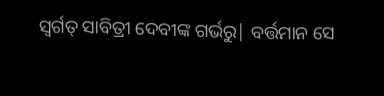ସ୍ଵର୍ଗତ୍ ସାବିତ୍ରୀ ଦେବୀଙ୍କ ଗର୍ଭରୁ| ବର୍ତ୍ତମାନ ସେ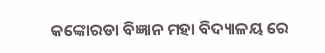କଙ୍କୋରଡା ବିଜ୍ଞାନ ମହା ବିଦ୍ୟାଳୟ ରେ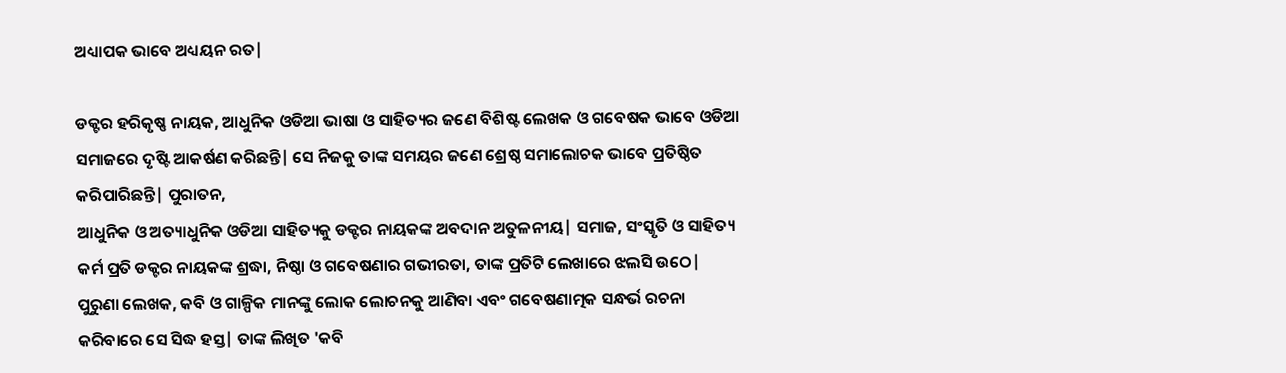ଅଧ୍ୟାପକ ଭାବେ ଅଧ୍ୟୟନ ରତ|

ଡକ୍ଟର ହରିକୃଷ୍ଣ ନାୟକ, ଆଧୁନିକ ଓଡିଆ ଭାଷା ଓ ସାହିତ୍ୟର ଜଣେ ବିଶିଷ୍ଟ ଲେଖକ ଓ ଗବେଷକ ଭାବେ ଓଡିଆ ସମାଜରେ ଦୃଷ୍ଟି ଆକର୍ଷଣ କରିଛନ୍ତି| ସେ ନିଜକୁ ତାଙ୍କ ସମୟର ଜଣେ ଶ୍ରେଷ୍ଠ ସମାଲୋଚକ ଭାବେ ପ୍ରତିଷ୍ଠିତ କରିପାରିଛନ୍ତି| ପୁରାତନ,
ଆଧୁନିକ ଓ ଅତ୍ୟାଧୁନିକ ଓଡିଆ ସାହିତ୍ୟକୁ ଡକ୍ଟର ନାୟକଙ୍କ ଅବଦାନ ଅତୁଳନୀୟ| ସମାଜ, ସଂସ୍କୃତି ଓ ସାହିତ୍ୟ କର୍ମ ପ୍ରତି ଡକ୍ଟର ନାୟକଙ୍କ ଶ୍ରଦ୍ଧା, ନିଷ୍ଠା ଓ ଗବେଷଣାର ଗଭୀରତା, ତାଙ୍କ ପ୍ରତିଟି ଲେଖାରେ ଝଲସି ଉଠେ| ପୁରୁଣା ଲେଖକ, କବି ଓ ଗାଳ୍ପିକ ମାନଙ୍କୁ ଲୋକ ଲୋଚନକୁ ଆଣିବା ଏବଂ ଗବେଷଣାତ୍ମକ ସନ୍ଧର୍ଭ ରଚନା କରିବାରେ ସେ ସିଦ୍ଧ ହସ୍ତ| ତାଙ୍କ ଲିଖିତ 'କବି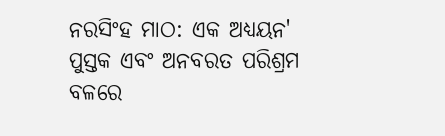ନରସିଂହ ମାଠ: ଏକ ଅଧ୍ୟୟନ' ପୁସ୍ତକ ଏବଂ ଅନବରତ ପରିଶ୍ରମ ବଳରେ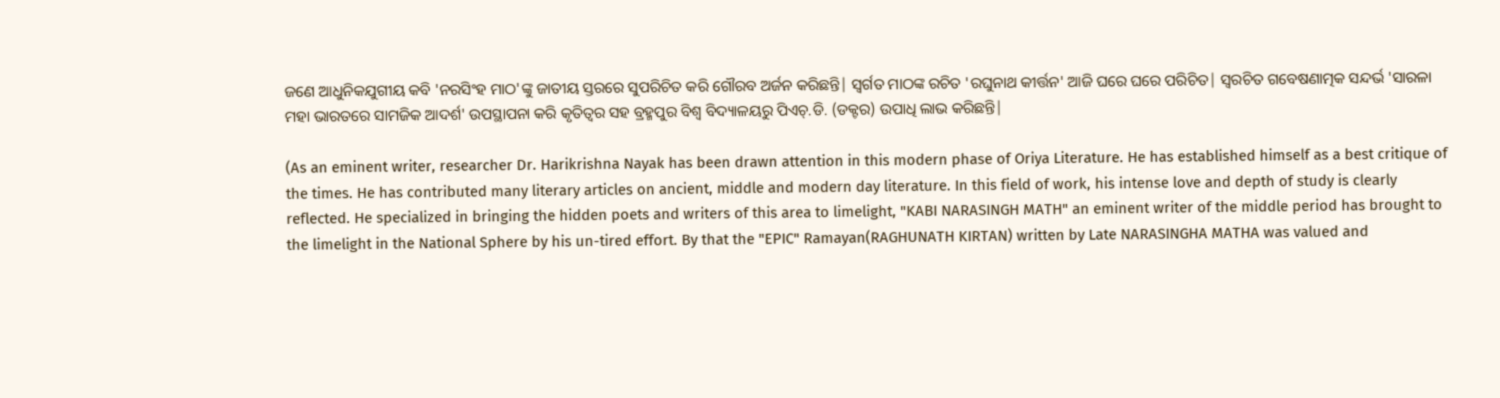ଜଣେ ଆଧୁନିକଯୁଗୀୟ କବି 'ନରସିଂହ ମାଠ'ଙ୍କୁ ଜାତୀୟ ସ୍ତରରେ ସୁପରିଚିତ କରି ଗୌରବ ଅର୍ଜନ କରିଛନ୍ତି| ସ୍ଵର୍ଗତ ମାଠଙ୍କ ରଚିତ 'ରଘୁନାଥ କୀର୍ତ୍ତନ' ଆଜି ଘରେ ଘରେ ପରିଚିତ| ସ୍ଵରଚିତ ଗବେଷଣାତ୍ମକ ସନ୍ଦର୍ଭ 'ସାରଳା ମହା ଭାରତରେ ସାମଜିକ ଆଦର୍ଶ' ଉପସ୍ଥାପନା କରି କୃତିତ୍ଵର ସହ ବ୍ରହ୍ମପୁର ବିଶ୍ଵ ବିଦ୍ୟାଳୟରୁ ପିଏଚ୍.ଡି. (ଡକ୍ଟର) ଉପାଧି ଲାଭ କରିଛନ୍ତି|

(As an eminent writer, researcher Dr. Harikrishna Nayak has been drawn attention in this modern phase of Oriya Literature. He has established himself as a best critique of the times. He has contributed many literary articles on ancient, middle and modern day literature. In this field of work, his intense love and depth of study is clearly reflected. He specialized in bringing the hidden poets and writers of this area to limelight, "KABI NARASINGH MATH" an eminent writer of the middle period has brought to the limelight in the National Sphere by his un-tired effort. By that the "EPIC" Ramayan(RAGHUNATH KIRTAN) written by Late NARASINGHA MATHA was valued and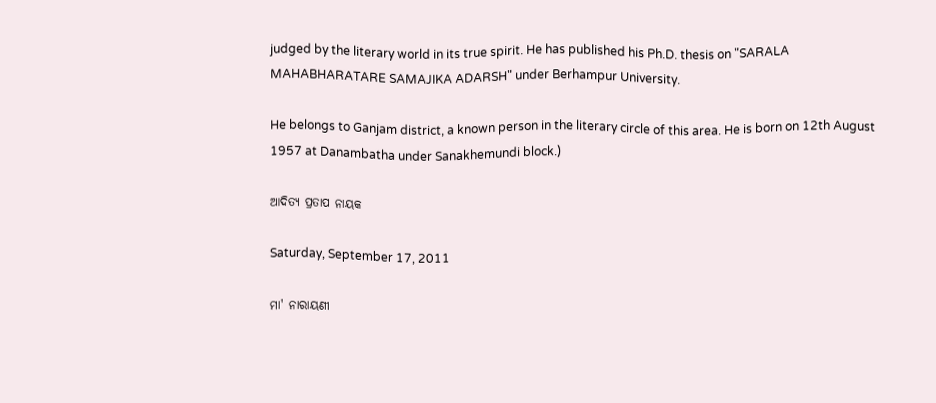judged by the literary world in its true spirit. He has published his Ph.D. thesis on "SARALA MAHABHARATARE SAMAJIKA ADARSH" under Berhampur University.

He belongs to Ganjam district, a known person in the literary circle of this area. He is born on 12th August 1957 at Danambatha under Sanakhemundi block.)

ଆଦିତ୍ୟ ପ୍ରତାପ ନାୟକ

Saturday, September 17, 2011

ମା' ନାରାୟଣୀ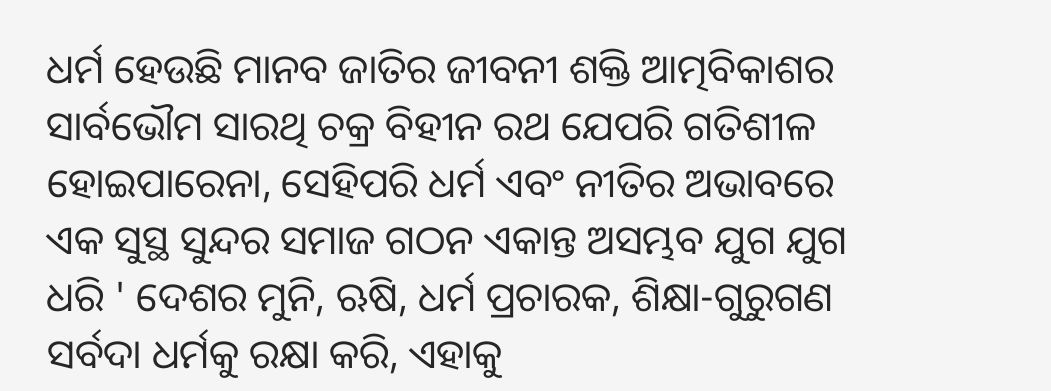ଧର୍ମ ହେଉଛି ମାନବ ଜାତିର ଜୀବନୀ ଶକ୍ତି ଆତ୍ମବିକାଶର ସାର୍ବଭୌମ ସାରଥି ଚକ୍ର ବିହୀନ ରଥ ଯେପରି ଗତିଶୀଳ ହୋଇପାରେନା, ସେହିପରି ଧର୍ମ ଏବଂ ନୀତିର ଅଭାବରେ ଏକ ସୁସ୍ଥ ସୁନ୍ଦର ସମାଜ ଗଠନ ଏକାନ୍ତ ଅସମ୍ଭବ ଯୁଗ ଯୁଗ ଧରି ' ଦେଶର ମୁନି, ଋଷି, ଧର୍ମ ପ୍ରଚାରକ, ଶିକ୍ଷା-ଗୁରୁଗଣ ସର୍ବଦା ଧର୍ମକୁ ରକ୍ଷା କରି, ଏହାକୁ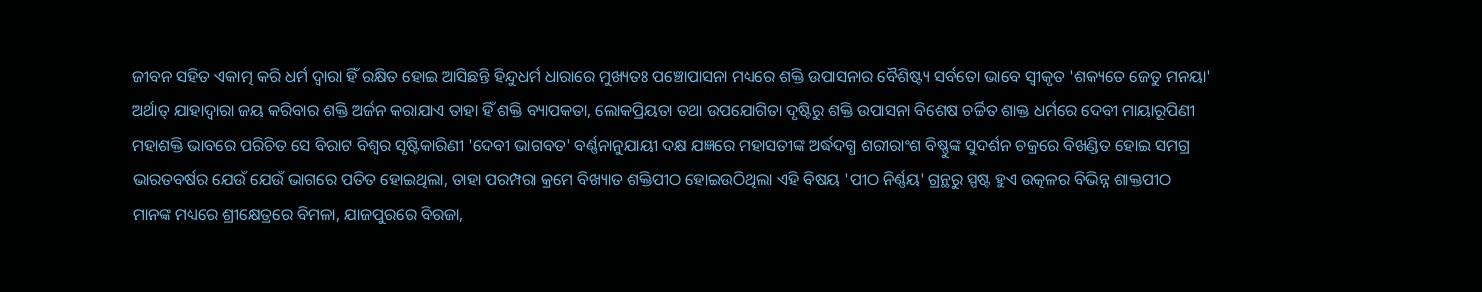ଜୀବନ ସହିତ ଏକାତ୍ମ କରି ଧର୍ମ ଦ୍ଵାରା ହିଁ ରକ୍ଷିତ ହୋଇ ଆସିଛନ୍ତି ହିନ୍ଦୁଧର୍ମ ଧାରାରେ ମୁଖ୍ୟତଃ ପଞ୍ଚୋପାସନା ମଧ୍ୟରେ ଶକ୍ତି ଉପାସନାର ବୈଶିଷ୍ଟ୍ୟ ସର୍ବତୋ ଭାବେ ସ୍ଵୀକୃତ 'ଶକ୍ୟତେ ଜେତୁ ମନୟା' ଅର୍ଥାତ୍ ଯାହାଦ୍ଵାରା ଜୟ କରିବାର ଶକ୍ତି ଅର୍ଜନ କରାଯାଏ ତାହା ହିଁ ଶକ୍ତି ବ୍ୟାପକତା, ଲୋକପ୍ରିୟତା ତଥା ଉପଯୋଗିତା ଦୃଷ୍ଟିରୁ ଶକ୍ତି ଉପାସନା ବିଶେଷ ଚର୍ଚ୍ଚିତ ଶାକ୍ତ ଧର୍ମରେ ଦେବୀ ମାୟାରୂପିଣୀ ମହାଶକ୍ତି ଭାବରେ ପରିଚିତ ସେ ବିରାଟ ବିଶ୍ଵର ସୃଷ୍ଟିକାରିଣୀ 'ଦେବୀ ଭାଗବତ' ବର୍ଣ୍ଣନାନୁଯାୟୀ ଦକ୍ଷ ଯଜ୍ଞରେ ମହାସତୀଙ୍କ ଅର୍ଦ୍ଧଦଗ୍ଧ ଶରୀରାଂଶ ବିଷ୍ଣୁଙ୍କ ସୁଦର୍ଶନ ଚକ୍ରରେ ବିଖଣ୍ଡିତ ହୋଇ ସମଗ୍ର ଭାରତବର୍ଷର ଯେଉଁ ଯେଉଁ ଭାଗରେ ପତିତ ହୋଇଥିଲା, ତାହା ପରମ୍ପରା କ୍ରମେ ବିଖ୍ୟାତ ଶକ୍ତିପୀଠ ହୋଇଉଠିଥିଲା ଏହି ବିଷୟ 'ପୀଠ ନିର୍ଣ୍ଣୟ' ଗ୍ରନ୍ଥରୁ ସ୍ପଷ୍ଟ ହୁଏ ଉତ୍କଳର ବିଭିନ୍ନ ଶାକ୍ତପୀଠ ମାନଙ୍କ ମଧ୍ୟରେ ଶ୍ରୀକ୍ଷେତ୍ରରେ ବିମଳା, ଯାଜପୁରରେ ବିରଜା,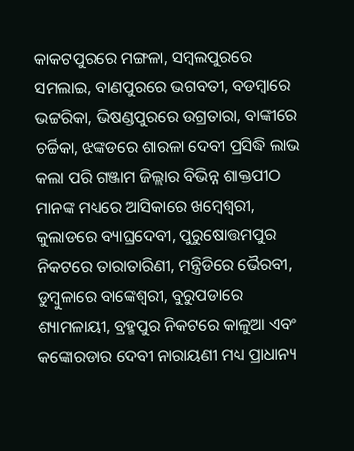କାକଟପୁରରେ ମଙ୍ଗଳା, ସମ୍ବଲପୁରରେ ସମଲାଇ, ବାଣପୁରରେ ଭଗବତୀ, ବଡମ୍ବାରେ ଭଟ୍ଟରିକା, ଭିଷଣ୍ଡପୁରରେ ଉଗ୍ରତାରା, ବାଙ୍କୀରେ ଚର୍ଚ୍ଚିକା, ଝଙ୍କଡରେ ଶାରଳା ଦେବୀ ପ୍ରସିଦ୍ଧି ଲାଭ କଲା ପରି ଗଞ୍ଜାମ ଜିଲ୍ଲାର ବିଭିନ୍ନ ଶାକ୍ତପୀଠ ମାନଙ୍କ ମଧ୍ୟରେ ଆସିକାରେ ଖମ୍ବେଶ୍ଵରୀ, କୁଲାଡରେ ବ୍ୟାଘ୍ରଦେବୀ, ପୁରୁଷୋତ୍ତମପୁର ନିକଟରେ ତାରାତାରିଣୀ, ମନ୍ତ୍ରିଡିରେ ଭୈରବୀ, ଡୁମ୍ବୁଳାରେ ବାଙ୍କେଶ୍ଵରୀ, ବୁରୁପଡାରେ ଶ୍ୟାମଳାୟୀ, ବ୍ରହ୍ମପୁର ନିକଟରେ କାଳୁଆ ଏବଂ କଙ୍କୋରଡାର ଦେବୀ ନାରାୟଣୀ ମଧ୍ୟ ପ୍ରାଧାନ୍ୟ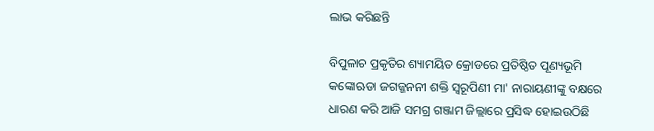ଲାଭ କରିଛନ୍ତି

ବିପୁଳାଚ ପ୍ରକୃତିର ଶ୍ୟାମୟିତ କ୍ରୋଡରେ ପ୍ରତିଷ୍ଠିତ ପୂଣ୍ୟଭୂମି କଙ୍କୋଋଡା ଜଗଜ୍ଜନନୀ ଶକ୍ତି ସ୍ଵରୂପିଣୀ ମା' ନାରାୟଣୀଙ୍କୁ ବକ୍ଷରେ ଧାରଣ କରି ଆଜି ସମଗ୍ର ଗଞ୍ଜାମ ଜିଲ୍ଲାରେ ପ୍ରସିଦ୍ଧ ହୋଇଉଠିଛି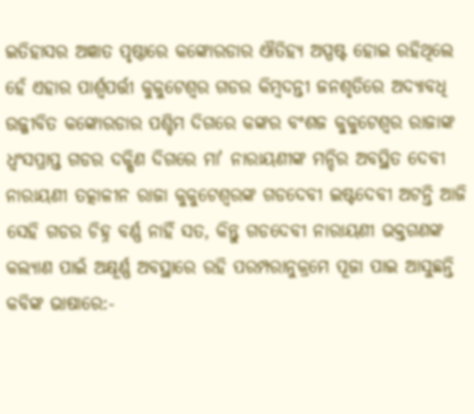ଇତିହାସର ଅଜ୍ଞାତ ପୃଷ୍ଠାରେ କଙ୍କୋରଡାର ଐତିହ୍ୟ ଅସ୍ପଷ୍ଟ ହୋଇ ରହିଥିଲେ ହେଁ ଏହାର ପାର୍ଶ୍ଵପର୍ତ୍ତୀ କୁକୁଟେଶ୍ଵର ଗଡର କିମ୍ବଦନ୍ତୀ ଜନଶୃତିରେ ଅଦ୍ୟାବଧି ଉଜ୍ଜୀବିତ କଙ୍କୋରଡାର ପଶ୍ଚିମ ଦିଗରେ କଙ୍କର ବଂଶଜ କୁକୁଟେଶ୍ଵର ରାଜାଙ୍କ ଧ୍ଵଂସପ୍ରାପ୍ତ ଗଡର ଦକ୍ଷିଣ ଦିଗରେ ମା' ନାରାୟଣୀଙ୍କ ମନ୍ଦିର ଅବସ୍ଥିତ ଦେବୀ ନାରାୟଣୀ ତତ୍କାଳୀନ ରାଜା କୁକୁଟେଶ୍ଵରଙ୍କ ଗଡଦେବୀ ଇଷ୍ଟଦେବୀ ଅଟନ୍ତି ଆଜି ସେହି ଗଡର ଚିହ୍ନ ବର୍ଣ୍ଣ ନାହିଁ ସତ, କିନ୍ତୁ ଗଡଦେବୀ ନାରାୟଣୀ ଭକ୍ତଗଣଙ୍କ କଲ୍ୟାଣ ପାଇଁ ଅକ୍ଷୂର୍ଣ୍ଣ ଅବସ୍ଥାରେ ରହି ପରମ୍ପରାନୁକ୍ରମେ ପୂଜା ପାଇ ଆସୁଛନ୍ତି କବିଙ୍କ ଭାଷାରେ:-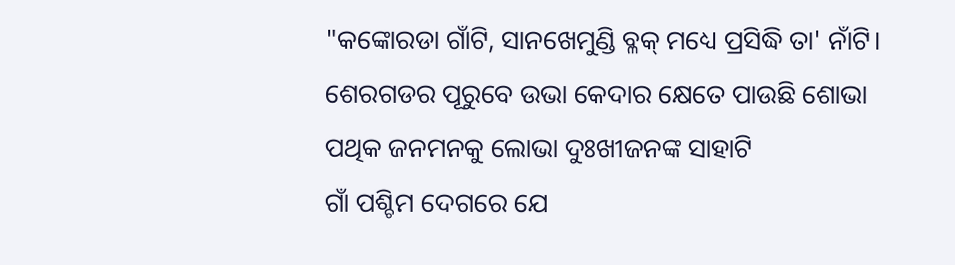"କଙ୍କୋରଡା ଗାଁଟି, ସାନଖେମୁଣ୍ଡି ବ୍ଳକ୍ ମଧ୍ୟେ ପ୍ରସିଦ୍ଧି ତା' ନାଁଟି।
ଶେରଗଡର ପୂରୁବେ ଉଭା କେଦାର କ୍ଷେତେ ପାଉଛି ଶୋଭା
ପଥିକ ଜନମନକୁ ଲୋଭା ଦୁଃଖୀଜନଙ୍କ ସାହାଟି
ଗାଁ ପଶ୍ଚିମ ଦେଗରେ ଯେ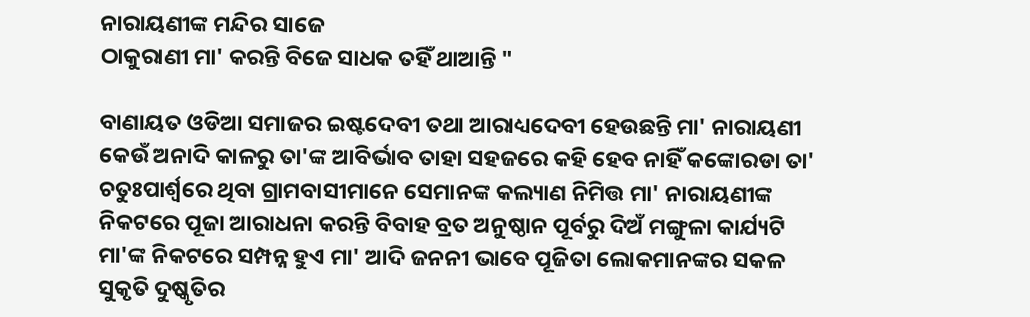ନାରାୟଣୀଙ୍କ ମନ୍ଦିର ସାଜେ
ଠାକୁରାଣୀ ମା' କରନ୍ତି ବିଜେ ସାଧକ ତହିଁ ଥାଆନ୍ତି "

ବାଣାୟତ ଓଡିଆ ସମାଜର ଇଷ୍ଟଦେବୀ ତଥା ଆରାଧ୍ୟଦେବୀ ହେଉଛନ୍ତି ମା' ନାରାୟଣୀ କେଉଁ ଅନାଦି କାଳରୁ ତା'ଙ୍କ ଆବିର୍ଭାବ ତାହା ସହଜରେ କହି ହେବ ନାହିଁ କଙ୍କୋରଡା ତା' ଚତୁଃପାର୍ଶ୍ଵରେ ଥିବା ଗ୍ରାମବାସୀମାନେ ସେମାନଙ୍କ କଲ୍ୟାଣ ନିମିତ୍ତ ମା' ନାରାୟଣୀଙ୍କ ନିକଟରେ ପୂଜା ଆରାଧନା କରନ୍ତି ବିବାହ ବ୍ରତ ଅନୁଷ୍ଠାନ ପୂର୍ବରୁ ଦିଅଁ ମଙ୍ଗୁଳା କାର୍ଯ୍ୟଟି ମା'ଙ୍କ ନିକଟରେ ସମ୍ପନ୍ନ ହୁଏ ମା' ଆଦି ଜନନୀ ଭାବେ ପୂଜିତା ଲୋକମାନଙ୍କର ସକଳ ସୁକୃତି ଦୁଷ୍କୃତିର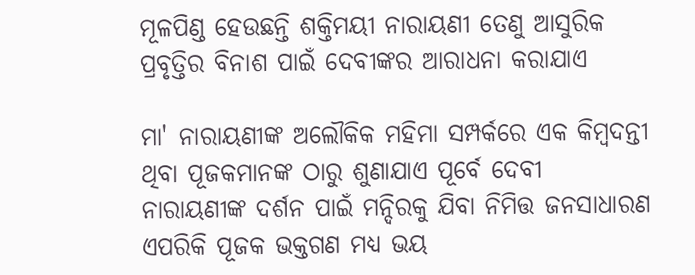ମୂଳପିଣ୍ଡ ହେଉଛନ୍ତି ଶକ୍ତିମୟୀ ନାରାୟଣୀ ତେଣୁ ଆସୁରିକ ପ୍ରବୃତ୍ତିର ବିନାଶ ପାଇଁ ଦେବୀଙ୍କର ଆରାଧନା କରାଯାଏ

ମା' ନାରାୟଣୀଙ୍କ ଅଲୌକିକ ମହିମା ସମ୍ପର୍କରେ ଏକ କିମ୍ବଦନ୍ତୀ ଥିବା ପୂଜକମାନଙ୍କ ଠାରୁ ଶୁଣାଯାଏ ପୂର୍ବେ ଦେବୀ ନାରାୟଣୀଙ୍କ ଦର୍ଶନ ପାଇଁ ମନ୍ଦିରକୁ ଯିବା ନିମିତ୍ତ ଜନସାଧାରଣ ଏପରିକି ପୂଜକ ଭକ୍ତଗଣ ମଧ୍ୟ ଭୟ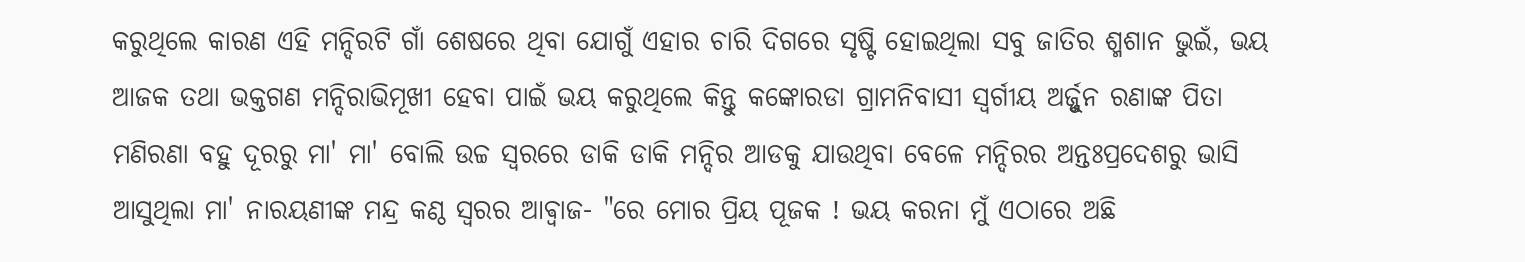କରୁଥିଲେ କାରଣ ଏହି ମନ୍ଦିରଟି ଗାଁ ଶେଷରେ ଥିବା ଯୋଗୁଁ ଏହାର ଚାରି ଦିଗରେ ସୃଷ୍ଟି ହୋଇଥିଲା ସବୁ ଜାତିର ଶ୍ମଶାନ ଭୁଇଁ, ଭୟ ଆଜକ ତଥା ଭକ୍ତଗଣ ମନ୍ଦିରାଭିମୂଖୀ ହେବା ପାଇଁ ଭୟ କରୁଥିଲେ କିନ୍ତୁ କଙ୍କୋରଡା ଗ୍ରାମନିବାସୀ ସ୍ଵର୍ଗୀୟ ଅର୍ଜ୍ଜୁନ ରଣାଙ୍କ ପିତା ମଣିରଣା ବହୁ ଦୂରରୁ ମା' ମା' ବୋଲି ଉଚ୍ଚ ସ୍ଵରରେ ଡାକି ଡାକି ମନ୍ଦିର ଆଡକୁ ଯାଉଥିବା ବେଳେ ମନ୍ଦିରର ଅନ୍ତଃପ୍ରଦେଶରୁ ଭାସି ଆସୁଥିଲା ମା' ନାରୟଣୀଙ୍କ ମନ୍ଦ୍ର କଣ୍ଠ ସ୍ଵରର ଆଵ୍ଵାଜ- "ରେ ମୋର ପ୍ରିୟ ପୂଜକ ! ଭୟ କରନା ମୁଁ ଏଠାରେ ଅଛି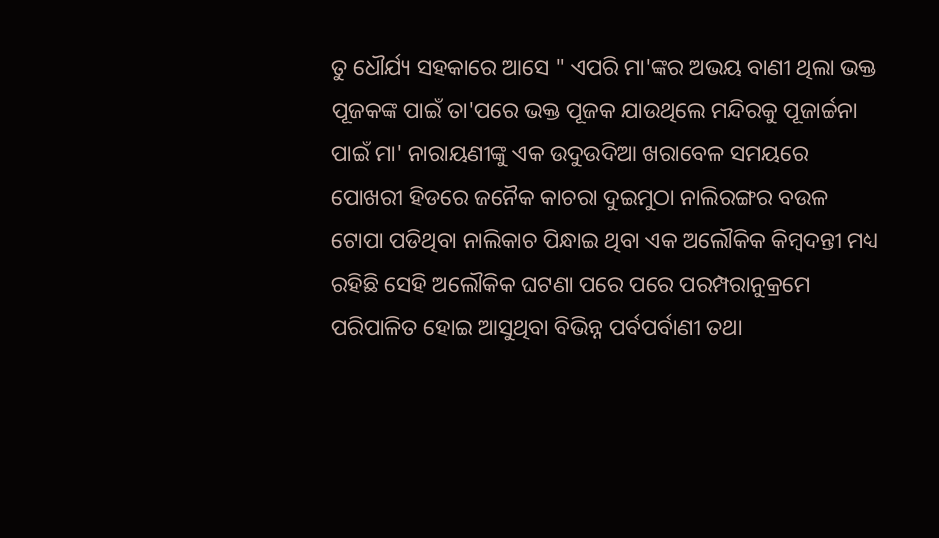ତୁ ଧୌର୍ଯ୍ୟ ସହକାରେ ଆସେ " ଏପରି ମା'ଙ୍କର ଅଭୟ ବାଣୀ ଥିଲା ଭକ୍ତ ପୂଜକଙ୍କ ପାଇଁ ତା'ପରେ ଭକ୍ତ ପୂଜକ ଯାଉଥିଲେ ମନ୍ଦିରକୁ ପୂଜାର୍ଚ୍ଚନା ପାଇଁ ମା' ନାରାୟଣୀଙ୍କୁ ଏକ ଉଦୁଉଦିଆ ଖରାବେଳ ସମୟରେ ପୋଖରୀ ହିଡରେ ଜନୈକ କାଚରା ଦୁଇମୁଠା ନାଲିରଙ୍ଗର ବଉଳ ଟୋପା ପଡିଥିବା ନାଲିକାଚ ପିନ୍ଧାଇ ଥିବା ଏକ ଅଲୌକିକ କିମ୍ବଦନ୍ତୀ ମଧ୍ୟ ରହିଛି ସେହି ଅଲୌକିକ ଘଟଣା ପରେ ପରେ ପରମ୍ପରାନୁକ୍ରମେ ପରିପାଳିତ ହୋଇ ଆସୁଥିବା ବିଭିନ୍ନ ପର୍ବପର୍ବାଣୀ ତଥା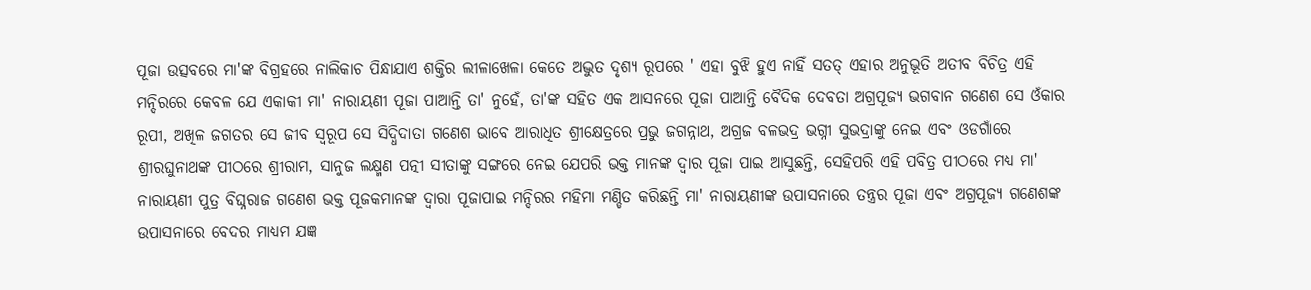ପୂଜା ଉତ୍ସବରେ ମା'ଙ୍କ ବିଗ୍ରହରେ ନାଲିକାଚ ପିନ୍ଧାଯାଏ ଶକ୍ତିର ଲୀଳାଖେଳା କେତେ ଅଦ୍ଭୁତ ଦୃଶ୍ୟ ରୂପରେ ' ଏହା ବୁଝି ହୁଏ ନାହିଁ ସତତ୍ ଏହାର ଅନୁଭୂତି ଅତୀବ ବିଚିତ୍ର ଏହି ମନ୍ଦିରରେ କେବଳ ଯେ ଏକାକୀ ମା' ନାରାୟଣୀ ପୂଜା ପାଆନ୍ତି ତା' ନୁହେଁ, ତା'ଙ୍କ ସହିତ ଏକ ଆସନରେ ପୂଜା ପାଆନ୍ତି ବୈଦିକ ଦେବତା ଅଗ୍ରପୂଜ୍ୟ ଭଗବାନ ଗଣେଶ ସେ ଓଁକାର ରୂପୀ, ଅଖିଳ ଜଗତର ସେ ଜୀବ ସ୍ଵରୂପ ସେ ସିଦ୍ଧିଦାତା ଗଣେଶ ଭାବେ ଆରାଧିତ ଶ୍ରୀକ୍ଷେତ୍ରରେ ପ୍ରଭୁ ଜଗନ୍ନାଥ, ଅଗ୍ରଜ ବଳଭଦ୍ର ଭଗ୍ନୀ ସୁଭଦ୍ରାଙ୍କୁ ନେଇ ଏବଂ ଓଡଗାଁରେ ଶ୍ରୀରଘୁନାଥଙ୍କ ପୀଠରେ ଶ୍ରୀରାମ, ସାନୁଜ ଲକ୍ଷ୍ମଣ ପତ୍ନୀ ସୀତାଙ୍କୁ ସଙ୍ଗରେ ନେଇ ଯେପରି ଭକ୍ତ ମାନଙ୍କ ଦ୍ଵାର ପୂଜା ପାଇ ଆସୁଛନ୍ତି, ସେହିପରି ଏହି ପବିତ୍ର ପୀଠରେ ମଧ୍ୟ ମା' ନାରାୟଣୀ ପୁତ୍ର ବିଘ୍ନରାଜ ଗଣେଶ ଭକ୍ତ ପୂଜକମାନଙ୍କ ଦ୍ଵାରା ପୂଜାପାଇ ମନ୍ଦିରର ମହିମା ମଣ୍ଡିତ କରିଛନ୍ତି ମା' ନାରାୟଣୀଙ୍କ ଉପାସନାରେ ତନ୍ତ୍ରର ପୂଜା ଏବଂ ଅଗ୍ରପୂଜ୍ୟ ଗଣେଶଙ୍କ ଉପାସନାରେ ବେଦର ମାଧ୍ୟମ ଯଜ୍ଞ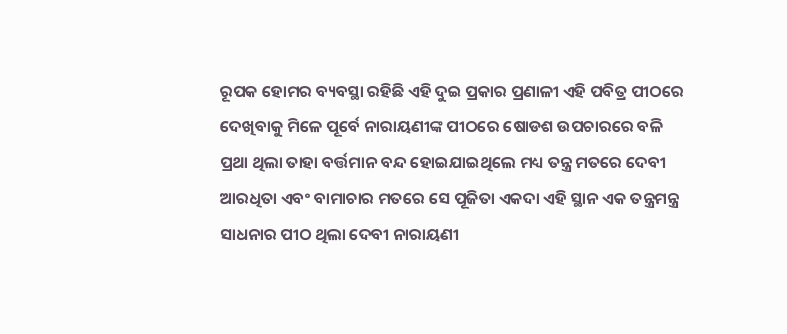ରୂପକ ହୋମର ବ୍ୟବସ୍ଥା ରହିଛି ଏହି ଦୁଇ ପ୍ରକାର ପ୍ରଣାଳୀ ଏହି ପବିତ୍ର ପୀଠରେ ଦେଖିବାକୁ ମିଳେ ପୂର୍ବେ ନାରାୟଣୀଙ୍କ ପୀଠରେ ଷୋଡଶ ଉପଚାରରେ ବଳି ପ୍ରଥା ଥିଲା ତାହା ବର୍ତ୍ତମାନ ବନ୍ଦ ହୋଇଯାଇଥିଲେ ମଧ୍ୟ ତନ୍ତ୍ର ମତରେ ଦେବୀ ଆରଧିତା ଏବଂ ବାମାଚାର ମତରେ ସେ ପୂଜିତା ଏକଦା ଏହି ସ୍ଥାନ ଏକ ତନ୍ତ୍ରମନ୍ତ୍ର ସାଧନାର ପୀଠ ଥିଲା ଦେବୀ ନାରାୟଣୀ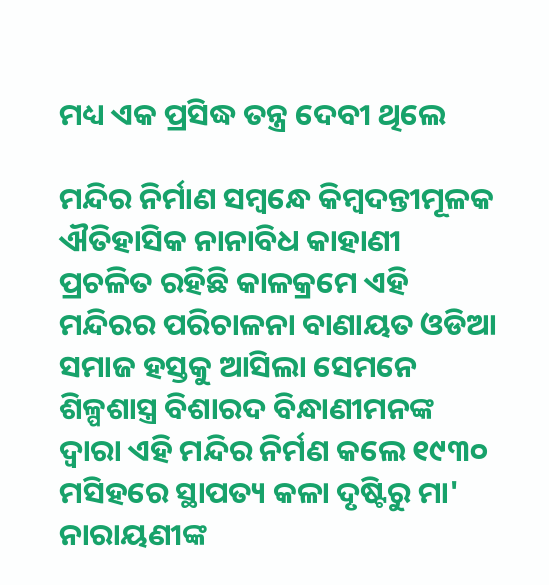ମଧ୍ୟ ଏକ ପ୍ରସିଦ୍ଧ ତନ୍ତ୍ର ଦେବୀ ଥିଲେ

ମନ୍ଦିର ନିର୍ମାଣ ସମ୍ବନ୍ଧେ କିମ୍ବଦନ୍ତୀମୂଳକ ଐତିହାସିକ ନାନାବିଧ କାହାଣୀ ପ୍ରଚଳିତ ରହିଛି କାଳକ୍ରମେ ଏହି ମନ୍ଦିରର ପରିଚାଳନା ବାଣାୟତ ଓଡିଆ ସମାଜ ହସ୍ତକୁ ଆସିଲା ସେମନେ ଶିଳ୍ପଶାସ୍ତ୍ର ବିଶାରଦ ବିନ୍ଧାଣୀମନଙ୍କ ଦ୍ଵାରା ଏହି ମନ୍ଦିର ନିର୍ମଣ କଲେ ୧୯୩୦ ମସିହରେ ସ୍ଥାପତ୍ୟ କଳା ଦୃଷ୍ଟିରୁ ମା' ନାରାୟଣୀଙ୍କ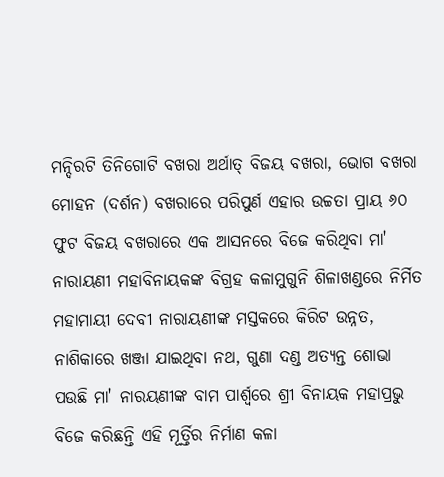ମନ୍ଦିରଟି ତିନିଗୋଟି ବଖରା ଅର୍ଥାତ୍ ବିଜୟ ବଖରା, ଭୋଗ ବଖରା ମୋହନ (ଦର୍ଶନ) ବଖରାରେ ପରିପୁର୍ଣ ଏହାର ଉଚ୍ଚତା ପ୍ରାୟ ୬୦ ଫୁଟ ବିଜୟ ବଖରାରେ ଏକ ଆସନରେ ବିଜେ କରିଥିବା ମା' ନାରାୟଣୀ ମହାବିନାୟକଙ୍କ ବିଗ୍ରହ କଳାମୁଗୁନି ଶିଳାଖଣ୍ଡରେ ନିର୍ମିତ ମହାମାୟୀ ଦେବୀ ନାରାୟଣୀଙ୍କ ମସ୍ତକରେ କିରିଟ ଉନ୍ନତ, ନାଶିକାରେ ଖଞ୍ଜା ଯାଇଥିବା ନଥ, ଗୁଣା ଦଣ୍ଡ ଅତ୍ୟନ୍ତ ଶୋଭା ପଉଛି ମା' ନାରୟଣୀଙ୍କ ବାମ ପାର୍ଶ୍ଵରେ ଶ୍ରୀ ବିନାୟକ ମହାପ୍ରଭୁ ବିଜେ କରିଛନ୍ତି ଏହି ମୂର୍ତ୍ତିର ନିର୍ମାଣ କଳା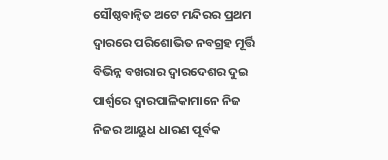ସୌଷ୍ଠବାନ୍ଵିତ ଅଟେ ମନ୍ଦିରର ପ୍ରଥମ ଦ୍ଵାରରେ ପରିଶୋଭିତ ନବଗ୍ରହ ମୂର୍ତ୍ତି ବିଭିନ୍ନ ବଖରାର ଦ୍ଵାରଦେଶର ଦୁଇ ପାର୍ଶ୍ଵରେ ଦ୍ଵାରପାଳିକାମାନେ ନିଜ ନିଜର ଆୟୁଧ ଧାରଣ ପୂର୍ବକ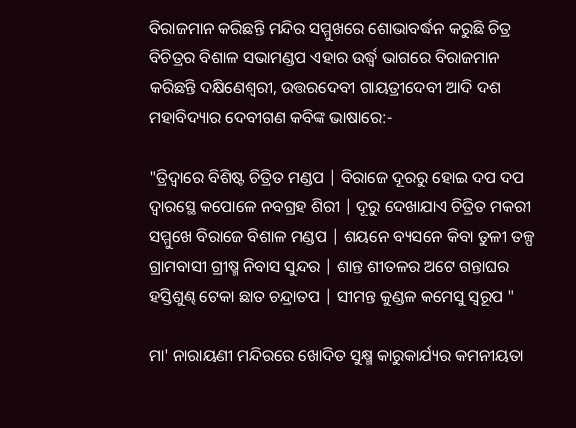ବିରାଜମାନ କରିଛନ୍ତି ମନ୍ଦିର ସମ୍ମୁଖରେ ଶୋଭାବର୍ଦ୍ଧନ କରୁଛି ଚିତ୍ର ବିଚିତ୍ରର ବିଶାଳ ସଭାମଣ୍ଡପ ଏହାର ଉର୍ଦ୍ଧ୍ଵ ଭାଗରେ ବିରାଜମାନ କରିଛନ୍ତି ଦକ୍ଷିଣେଶ୍ଵରୀ, ଉତ୍ତରଦେବୀ ଗାୟତ୍ରୀଦେବୀ ଆଦି ଦଶ ମହାବିଦ୍ୟାର ଦେବୀଗଣ କବିଙ୍କ ଭାଷାରେ:-

"ତ୍ରିଦ୍ଵାରେ ବିଶିଷ୍ଟ ଚିତ୍ରିତ ମଣ୍ଡପ | ବିରାଜେ ଦୂରରୁ ହୋଇ ଦପ ଦପ
ଦ୍ଵାରସ୍ଥେ କପୋଳେ ନବଗ୍ରହ ଶିରୀ | ଦୂରୁ ଦେଖାଯାଏ ଚିତ୍ରିତ ମକରୀ
ସମ୍ମୁଖେ ବିରାଜେ ବିଶାଳ ମଣ୍ଡପ | ଶୟନେ ବ୍ୟସନେ କିବା ତୁଳୀ ତଳ୍ପ
ଗ୍ରାମବାସୀ ଗ୍ରୀଷ୍ମ ନିବାସ ସୁନ୍ଦର | ଶାନ୍ତ ଶୀତଳର ଅଟେ ଗନ୍ତାଘର
ହସ୍ତିଶୁଣ୍ଢ ଟେକା ଛାତ ଚନ୍ଦ୍ରାତପ | ସୀମନ୍ତ କୁଣ୍ଡଳ କମେସୁ ସ୍ଵରୂପ "

ମା' ନାରାୟଣୀ ମନ୍ଦିରରେ ଖୋଦିତ ସୁକ୍ଷ୍ମ କାରୁକାର୍ଯ୍ୟର କମନୀୟତା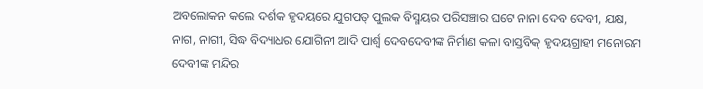ଅବଲୋକନ କଲେ ଦର୍ଶକ ହୃଦୟରେ ଯୁଗପତ୍ ପୁଲକ ବିସ୍ମୟର ପରିସଞ୍ଚାର ଘଟେ ନାନା ଦେବ ଦେବୀ, ଯକ୍ଷ, ନାଗ, ନାଗୀ, ସିଦ୍ଧ ବିଦ୍ୟାଧର ଯୋଗିନୀ ଆଦି ପାର୍ଶ୍ଵ ଦେବଦେବୀଙ୍କ ନିର୍ମାଣ କଳା ବାସ୍ତବିକ୍ ହୃଦୟଗ୍ରାହୀ ମନୋରମ ଦେବୀଙ୍କ ମନ୍ଦିର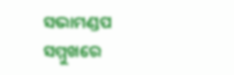ସଭାମଣ୍ଡପ ସମ୍ମୁଖରେ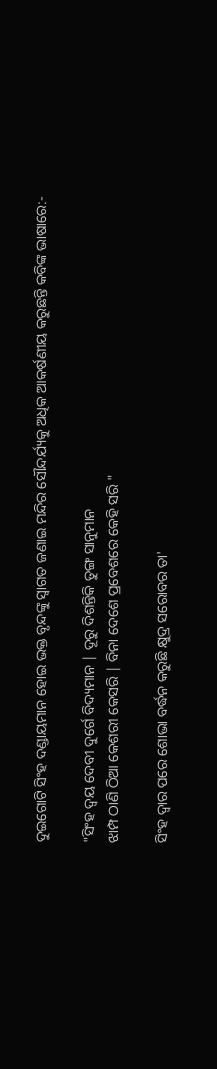ଦୁଇଗୋଟି ସିଂହ ଦଣ୍ଡାୟମାନ ହୋଇ ଭକ୍ତ ବୃନ୍ଦଙ୍କୁ ସ୍ଵାଗତ ଜଣାଇ ମନ୍ଦିର ସୌନ୍ଦର୍ଯ୍ୟକୁ ଅଧିକ ଆକର୍ଷଣୀୟ କରୁଛନ୍ତି କବିଙ୍କ ଭାଷାରେ:-

"ସିଂହ ଦ୍ଵୟ ଦେବୀ ଦୁର୍ଗେ ବିଦ୍ୟମାନ | ଦୂରୁ ଦିଶନ୍ତିକି ତୁଙ୍ଗ ସାନୁମାନ
ଝାମ୍ପ ଠାଣି ଠିଆ କେଶରୀ କେସରି | ବିନା ଦେଶେ ପ୍ରବେଶରେ କେହି ସରି "

ସିଂହ ଦ୍ଵାର ପରେ ଶୋଭା ବର୍ଦ୍ଧନ କରୁଛି କ୍ଷୁଦ୍ର ସରୋବର ତା'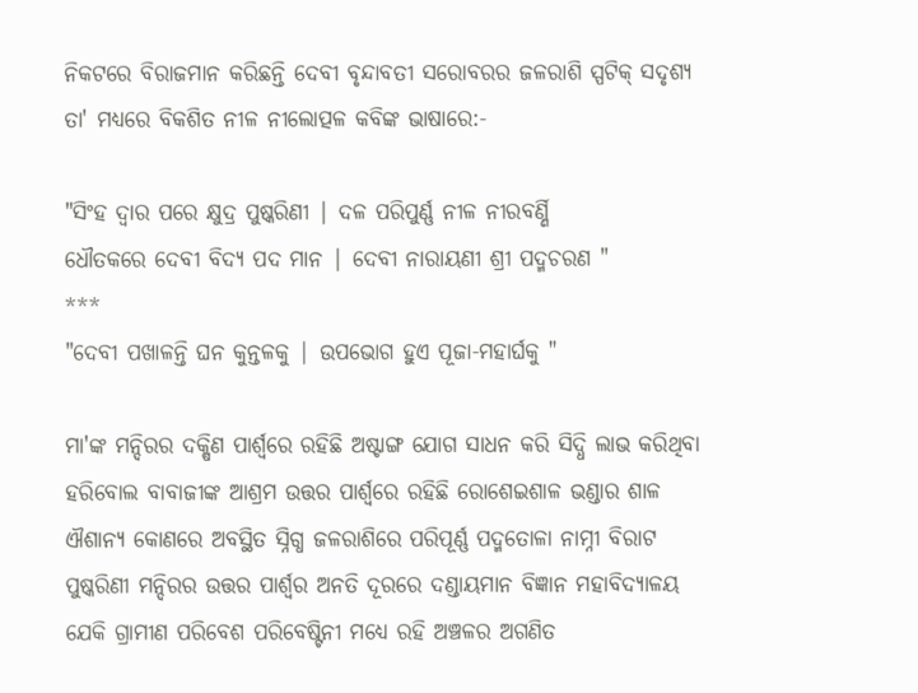ନିକଟରେ ବିରାଜମାନ କରିଛନ୍ତି ଦେବୀ ବୃନ୍ଦାବତୀ ସରୋବରର ଜଳରାଶି ସ୍ପଟିକ୍ ସଦୃଶ୍ୟ ତା' ମଧ୍ୟରେ ବିକଶିତ ନୀଳ ନୀଲୋତ୍ପଳ କବିଙ୍କ ଭାଷାରେ:-

"ସିଂହ ଦ୍ଵାର ପରେ କ୍ଷୁଦ୍ର ପୁଷ୍କରିଣୀ | ଦଳ ପରିପୁର୍ଣ୍ଣ ନୀଳ ନୀରବର୍ଣ୍ଣି
ଧୌତକରେ ଦେବୀ ବିଦ୍ୟ ପଦ ମାନ | ଦେବୀ ନାରାୟଣୀ ଶ୍ରୀ ପଦ୍ମଚରଣ "
***
"ଦେବୀ ପଖାଳନ୍ତି ଘନ କୁନ୍ତଳକୁ | ଉପଭୋଗ ହୁଏ ପୂଜା-ମହାର୍ଘକୁ "

ମା'ଙ୍କ ମନ୍ଦିରର ଦକ୍ଷିଣ ପାର୍ଶ୍ଵରେ ରହିଛି ଅଷ୍ଟାଙ୍ଗ ଯୋଗ ସାଧନ କରି ସିଦ୍ଧି ଲାଭ କରିଥିବା ହରିବୋଲ ବାବାଜୀଙ୍କ ଆଶ୍ରମ ଉତ୍ତର ପାର୍ଶ୍ଵରେ ରହିଛି ରୋଶେଇଶାଳ ଭଣ୍ଡାର ଶାଳ ଐଶାନ୍ୟ କୋଣରେ ଅବସ୍ଥିତ ସ୍ନିଗ୍ଧ ଜଳରାଶିରେ ପରିପୂର୍ଣ୍ଣ ପଦ୍ମତୋଳା ନାମ୍ନୀ ବିରାଟ ପୁଷ୍କରିଣୀ ମନ୍ଦିରର ଉତ୍ତର ପାର୍ଶ୍ଵର ଅନତି ଦୂରରେ ଦଣ୍ଡାୟମାନ ବିଜ୍ଞାନ ମହାବିଦ୍ୟାଳୟ ଯେକି ଗ୍ରାମୀଣ ପରିବେଶ ପରିବେଷ୍ଟିନୀ ମଧ୍ୟେ ରହି ଅଞ୍ଚଳର ଅଗଣିତ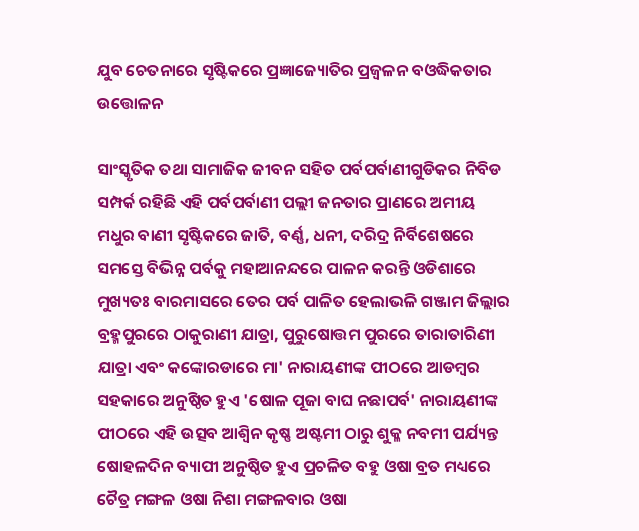ଯୁବ ଚେତନାରେ ସୃଷ୍ଟିକରେ ପ୍ରଜ୍ଞାଜ୍ୟୋତିର ପ୍ରଜ୍ଵଳନ ବଓଦ୍ଧିକତାର ଉତ୍ତୋଳନ

ସାଂସ୍କୃତିକ ତଥା ସାମାଜିକ ଜୀବନ ସହିତ ପର୍ବପର୍ବାଣୀଗୁଡିକର ନିବିଡ ସମ୍ପର୍କ ରହିଛି ଏହି ପର୍ବପର୍ବାଣୀ ପଲ୍ଲୀ ଜନତାର ପ୍ରାଣରେ ଅମୀୟ ମଧୁର ବାଣୀ ସୃଷ୍ଟିକରେ ଜାତି, ବର୍ଣ୍ଣ, ଧନୀ, ଦରିଦ୍ର ନିର୍ବିଶେଷରେ ସମସ୍ତେ ବିଭିନ୍ନ ପର୍ବକୁ ମହାଆନନ୍ଦରେ ପାଳନ କରନ୍ତି ଓଡିଶାରେ ମୁଖ୍ୟତଃ ବାରମାସରେ ତେର ପର୍ବ ପାଳିତ ହେଲାଭଳି ଗଞ୍ଜାମ ଜିଲ୍ଲାର ବ୍ରହ୍ମପୁରରେ ଠାକୁରାଣୀ ଯାତ୍ରା, ପୁରୁଷୋତ୍ତମ ପୁରରେ ତାରାତାରିଣୀ ଯାତ୍ରା ଏବଂ କଙ୍କୋରଡାରେ ମା' ନାରାୟଣୀଙ୍କ ପୀଠରେ ଆଡମ୍ବର ସହକାରେ ଅନୁଷ୍ଠିତ ହୁଏ 'ଷୋଳ ପୂଜା ବାଘ ନଛାପର୍ବ' ନାରାୟଣୀଙ୍କ ପୀଠରେ ଏହି ଉତ୍ସବ ଆଶ୍ଵିନ କୃଷ୍ଣ ଅଷ୍ଟମୀ ଠାରୁ ଶୁକ୍ଳ ନବମୀ ପର୍ଯ୍ୟନ୍ତ ଷୋହଳଦିନ ବ୍ୟାପୀ ଅନୁଷ୍ଠିତ ହୁଏ ପ୍ରଚଳିତ ବହୁ ଓଷା ବ୍ରତ ମଧ୍ୟରେ ଚୈତ୍ର ମଙ୍ଗଳ ଓଷା ନିଶା ମଙ୍ଗଳବାର ଓଷା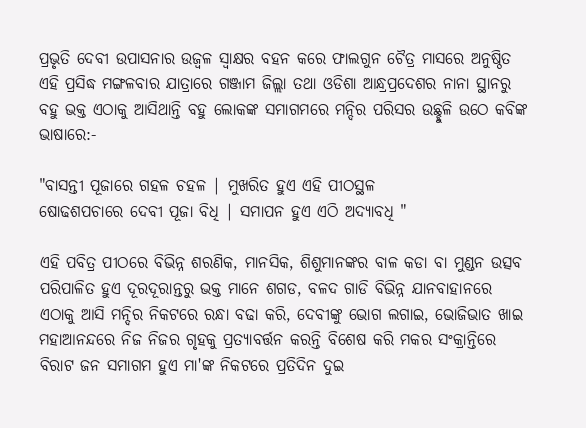ପ୍ରଭୃତି ଦେବୀ ଉପାସନାର ଉଜ୍ଵଳ ସ୍ଵାକ୍ଷର ବହନ କରେ ଫାଲଗୁନ ଚୈତ୍ର ମାସରେ ଅନୁଷ୍ଠିତ ଏହି ପ୍ରସିଦ୍ଧ ମଙ୍ଗଳବାର ଯାତ୍ରାରେ ଗଞ୍ଜାମ ଜିଲ୍ଲା ତଥା ଓଡିଶା ଆନ୍ଧ୍ରପ୍ରଦେଶର ନାନା ସ୍ଥାନରୁ ବହୁ ଭକ୍ତ ଏଠାକୁ ଆସିଥାନ୍ତି ବହୁ ଲୋକଙ୍କ ସମାଗମରେ ମନ୍ଦିର ପରିସର ଉଛ୍ଛୁଳି ଉଠେ କବିଙ୍କ ଭାଷାରେ:-

"ବାସନ୍ତୀ ପୂଜାରେ ଗହଳ ଚହଳ | ମୁଖରିତ ହୁଏ ଏହି ପୀଠସ୍ଥଳ
ଷୋଢଶପଚାରେ ଦେବୀ ପୂଜା ବିଧି | ସମାପନ ହୁଏ ଏଠି ଅଦ୍ୟାବଧି "

ଏହି ପବିତ୍ର ପୀଠରେ ବିଭିନ୍ନ ଶରଣିକ, ମାନସିକ, ଶିଶୁମାନଙ୍କର ବାଳ କଡା ବା ମୁଣ୍ଡନ ଉତ୍ସବ ପରିପାଳିତ ହୁଏ ଦୂରଦୂରାନ୍ତରୁ ଭକ୍ତ ମାନେ ଶଗଡ, ବଳଦ ଗାଡି ବିଭିନ୍ନ ଯାନବାହାନରେ ଏଠାକୁ ଆସି ମନ୍ଦିର ନିକଟରେ ରନ୍ଧା ବଢା କରି, ଦେବୀଙ୍କୁ ଭୋଗ ଲଗାଇ, ଭୋଜିଭାତ ଖାଇ ମହାଆନନ୍ଦରେ ନିଜ ନିଜର ଗୃହକୁ ପ୍ରତ୍ୟାବର୍ତ୍ତନ କରନ୍ତି ବିଶେଷ କରି ମକର ସଂକ୍ରାନ୍ତିରେ ବିରାଟ ଜନ ସମାଗମ ହୁଏ ମା'ଙ୍କ ନିକଟରେ ପ୍ରତିଦିନ ଦୁଇ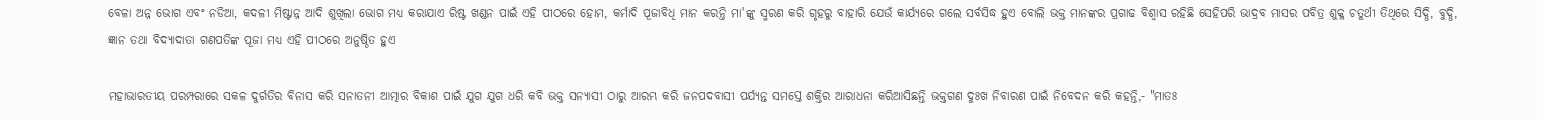ବେଳା ଅନ୍ନ ଭୋଗ ଏବଂ ନଡିଆ, କଦଳୀ ମିଷ୍ଟାନ୍ନ ଆଦି ଶୁଖିଲା ଭୋଗ ମଧ୍ୟ କରାଯାଏ ରିଷ୍ଟ ଖଣ୍ଡନ ପାଇଁ ଏହି ପୀଠରେ ହୋମ, କର୍ମାଦି ପୂଜାବିଧି ମାନ କରନ୍ତି ମା'ଙ୍କୁ ସ୍ମରଣ କରି ଗୃହରୁ ବାହାରି ଯେଉଁ କାର୍ଯ୍ୟରେ ଗଲେ ସର୍ବସିଦ୍ଧ ହୁଏ ବୋଲି ଭକ୍ତ ମାନଙ୍କର ପ୍ରଗାଢ ବିଶ୍ଵାସ ରହିଛି ସେହିପରି ଭାଦ୍ରବ ମାସର ପବିତ୍ର ଶୁକ୍ଳ ଚତୁର୍ଥୀ ତିଥିରେ ସିଦ୍ଧି, ବୁଦ୍ଧି, ଜ୍ଞାନ ତଥା ବିଦ୍ୟାଦାତା ଗଣପତିଙ୍କ ପୂଜା ମଧ୍ୟ ଏହି ପୀଠରେ ଅନୁଷ୍ଠିତ ହୁଏ

ମହାଭାରତୀୟ ପରମ୍ପରାରେ ସକଳ ଦୁର୍ଗତିର ବିନାସ କରି ସନାତନୀ ଆତ୍ମାର ବିକାଶ ପାଇଁ ଯୁଗ ଯୁଗ ଧରି କବି ଭକ୍ତ ସନ୍ୟାସୀ ଠାରୁ ଆରମ୍ଭ କରି ଜନପଦବାସୀ ପର୍ଯ୍ୟନ୍ତ ସମସ୍ତେ ଶକ୍ତିର ଆରାଧନା କରିଆସିଛନ୍ତି ଭକ୍ତଗଣ ଦୁଃଖ ନିବାରଣ ପାଇଁ ନିବେଦନ କରି କହନ୍ତି,- "ମାତଃ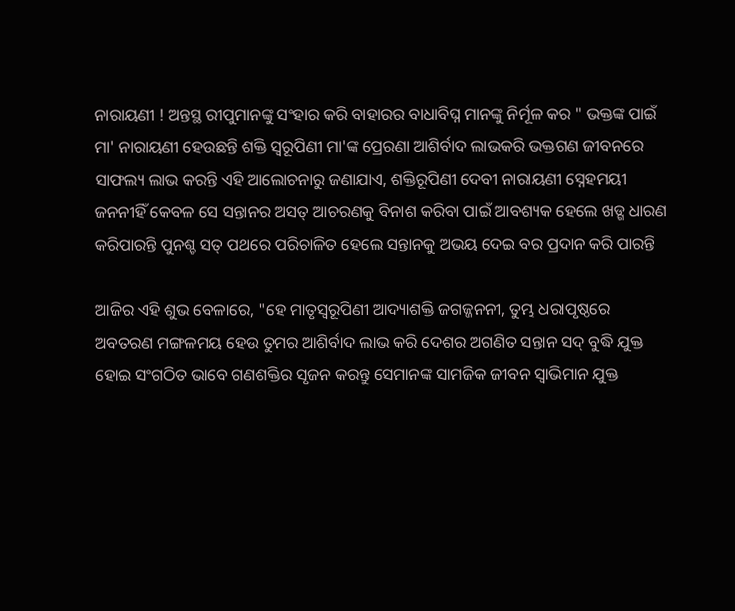ନାରାୟଣୀ ! ଅନ୍ତସ୍ଥ ରୀପୁମାନଙ୍କୁ ସଂହାର କରି ବାହାରର ବାଧାବିଘ୍ନ ମାନଙ୍କୁ ନିର୍ମୂଳ କର " ଭକ୍ତଙ୍କ ପାଇଁ ମା' ନାରାୟଣୀ ହେଉଛନ୍ତି ଶକ୍ତି ସ୍ଵରୂପିଣୀ ମା'ଙ୍କ ପ୍ରେରଣା ଆଶିର୍ବାଦ ଲାଭକରି ଭକ୍ତଗଣ ଜୀବନରେ ସାଫଲ୍ୟ ଲାଭ କରନ୍ତି ଏହି ଆଲୋଚନାରୁ ଜଣାଯାଏ, ଶକ୍ତିରୂପିଣୀ ଦେବୀ ନାରାୟଣୀ ସ୍ନେହମୟୀ ଜନନୀହିଁ କେବଳ ସେ ସନ୍ତାନର ଅସତ୍ ଆଚରଣକୁ ବିନାଶ କରିବା ପାଇଁ ଆବଶ୍ୟକ ହେଲେ ଖଡ୍ଗ ଧାରଣ କରିପାରନ୍ତି ପୁନଶ୍ଚ ସତ୍ ପଥରେ ପରିଚାଳିତ ହେଲେ ସନ୍ତାନକୁ ଅଭୟ ଦେଇ ବର ପ୍ରଦାନ କରି ପାରନ୍ତି

ଆଜିର ଏହି ଶୁଭ ବେଳାରେ, "ହେ ମାତୃସ୍ଵରୂପିଣୀ ଆଦ୍ୟାଶକ୍ତି ଜଗଜ୍ଜନନୀ, ତୁମ୍ଭ ଧରାପୃଷ୍ଠରେ ଅବତରଣ ମଙ୍ଗଳମୟ ହେଉ ତୁମର ଆଶିର୍ବାଦ ଲାଭ କରି ଦେଶର ଅଗଣିତ ସନ୍ତାନ ସଦ୍ ବୁଦ୍ଧି ଯୁକ୍ତ ହୋଇ ସଂଗଠିତ ଭାବେ ଗଣଶକ୍ତିର ସୃଜନ କରନ୍ତୁ ସେମାନଙ୍କ ସାମଜିକ ଜୀବନ ସ୍ଵାଭିମାନ ଯୁକ୍ତ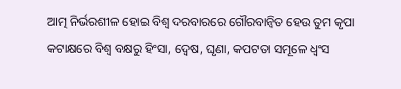ଆତ୍ମ ନିର୍ଭରଶୀଳ ହୋଇ ବିଶ୍ଵ ଦରବାରରେ ଗୌରବାନ୍ଵିତ ହେଉ ତୁମ କୃପା କଟାକ୍ଷରେ ବିଶ୍ଵ ବକ୍ଷରୁ ହିଂସା, ଦ୍ଵେଷ, ଘୃଣା, କପଟତା ସମୂଳେ ଧ୍ଵଂସ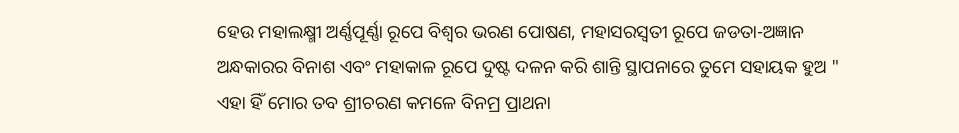ହେଉ ମହାଲକ୍ଷ୍ମୀ ଅର୍ଣ୍ଣପୂର୍ଣ୍ଣା ରୂପେ ବିଶ୍ଵର ଭରଣ ପୋଷଣ, ମହାସରସ୍ଵତୀ ରୂପେ ଜଡତା-ଅଜ୍ଞାନ ଅନ୍ଧକାରର ବିନାଶ ଏବଂ ମହାକାଳ ରୂପେ ଦୁଷ୍ଟ ଦଳନ କରି ଶାନ୍ତି ସ୍ଥାପନାରେ ତୁମେ ସହାୟକ ହୁଅ " ଏହା ହିଁ ମୋର ତବ ଶ୍ରୀଚରଣ କମଳେ ବିନମ୍ର ପ୍ରାଥନା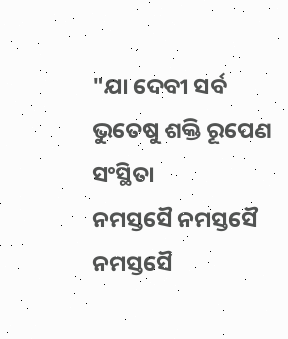"ଯା ଦେବୀ ସର୍ବ ଭୁତେଷୁ ଶକ୍ତି ରୂପେଣ ସଂସ୍ଥିତା
ନମସ୍ତସୈ ନମସ୍ତସୈ ନମସ୍ତସୈ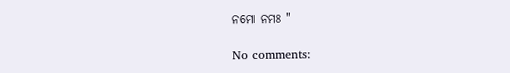ନମୋ ନମଃ "

No comments: